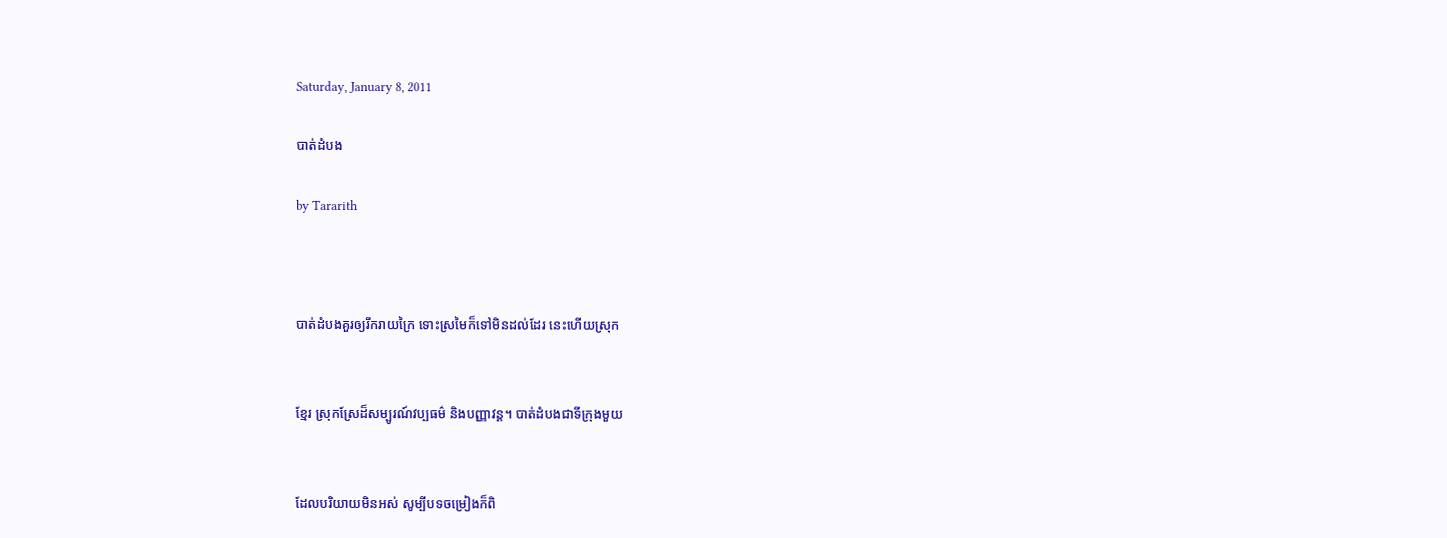Saturday, January 8, 2011

បាត់ដំបង

by Tararith



បាត់ដំបងគួរឲ្យរីករាយក្រៃ ទោះស្រមៃក៏ទៅមិនដល់ដែរ នេះហើយស្រុក


ខ្មែរ ស្រុកស្រែដ៏សម្បូរណ៍វប្បធម៌ និងបញ្ញាវន្ដ។ បាត់ដំបងជាទីក្រុងមួយ


ដែលបរិយាយមិនអស់ សូម្បីបទចម្រៀងក៏ពិ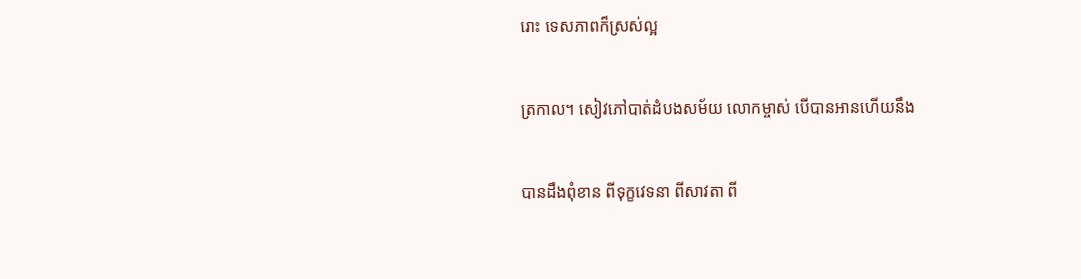រោះ ទេសភាពក៏ស្រស់ល្អ


ត្រកាល។ សៀវភៅបាត់ដំបងសម័យ លោកម្ចាស់ បើបានអានហើយនឹង


បានដឹងពុំខាន ពីទុក្ខវេទនា ពីសាវតា ពី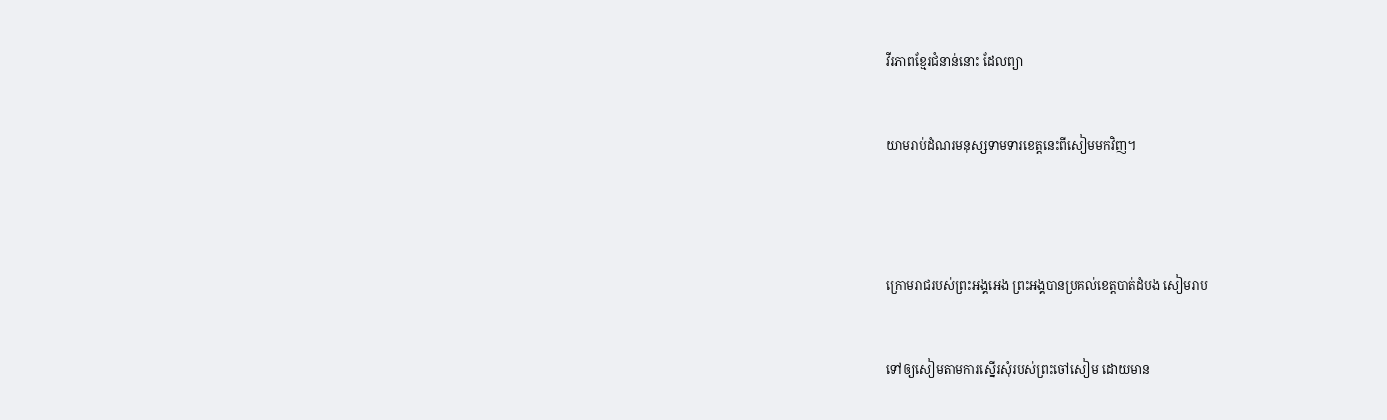វីរភាពខ្មែរជំនាន់នោះ ដែលព្យា


យាមរាប់ដំណរមនុស្សទាមទារខេត្តនេះពីសៀមមកវិញ។




ក្រោមរាជរបស់ព្រះអង្គអេង ព្រះអង្គបានប្រគល់ខេត្តបាត់ដំបង សៀមរាប


ទៅឲ្យសៀមតាមការស្នើរសុំរបស់ព្រះចៅសៀម ដោយមាន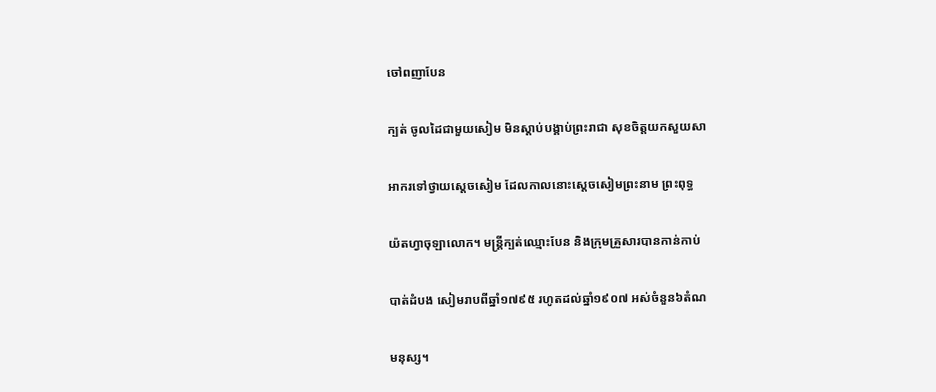ចៅពញាបែន


ក្បត់ ចូលដៃជាមួយសៀម មិនស្ដាប់បង្គាប់ព្រះរាជា សុខចិត្តយកសួយសា


អាករទៅថ្វាយស្ដេចសៀម ដែលកាលនោះស្ដេចសៀមព្រះនាម ព្រះពុទ្ធ


យ៉តហ្វាចុឡាលោក។ មន្រ្ដីក្បត់ឈ្មោះបែន និងក្រុមគ្រួសារបានកាន់កាប់


បាត់ដំបង សៀមរាបពីឆ្នាំ១៧៩៥ រហូតដល់ឆ្នាំ១៩០៧ អស់ចំនួន៦តំណ


មនុស្ស។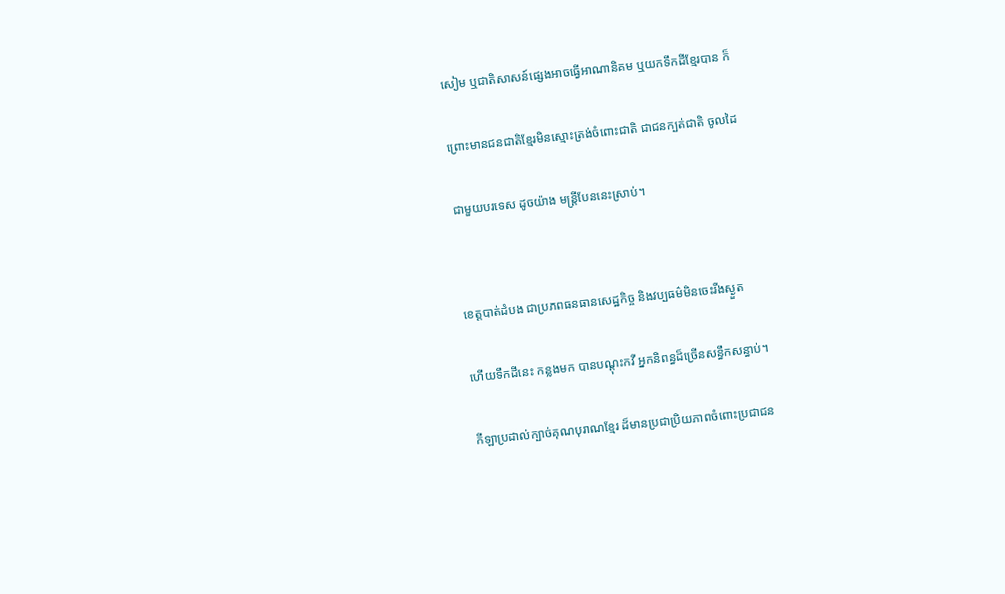សៀម ឬជាតិសាសន៍ផ្សេងអាចធ្វើអាណានិគម ឬយកទឹកដីខ្មែរបាន ក៏


ព្រោះមានជនជាតិខ្មែរមិនស្មោះត្រង់ចំពោះជាតិ ជាជនក្បត់ជាតិ ចូលដៃ


ជាមួយបរទេស ដូចយ៉ាង មន្រ្ដីបែននេះស្រាប់។




ខេត្តបាត់ដំបង ជាប្រភពធនធានសេដ្ឋកិច្ច និងវប្បធម៌មិនចេះរីងស្ងួត


ហើយទឹកដីនេះ កន្លងមក បានបណ្តុះកវី អ្នកនិពន្ធដ៏ច្រើនសន្ធឹកសន្ធាប់។


កីឡាប្រដាល់ក្បាច់គុណបុរាណខ្មែរ ដ៏មានប្រជាប្រិយភាពចំពោះប្រជាជន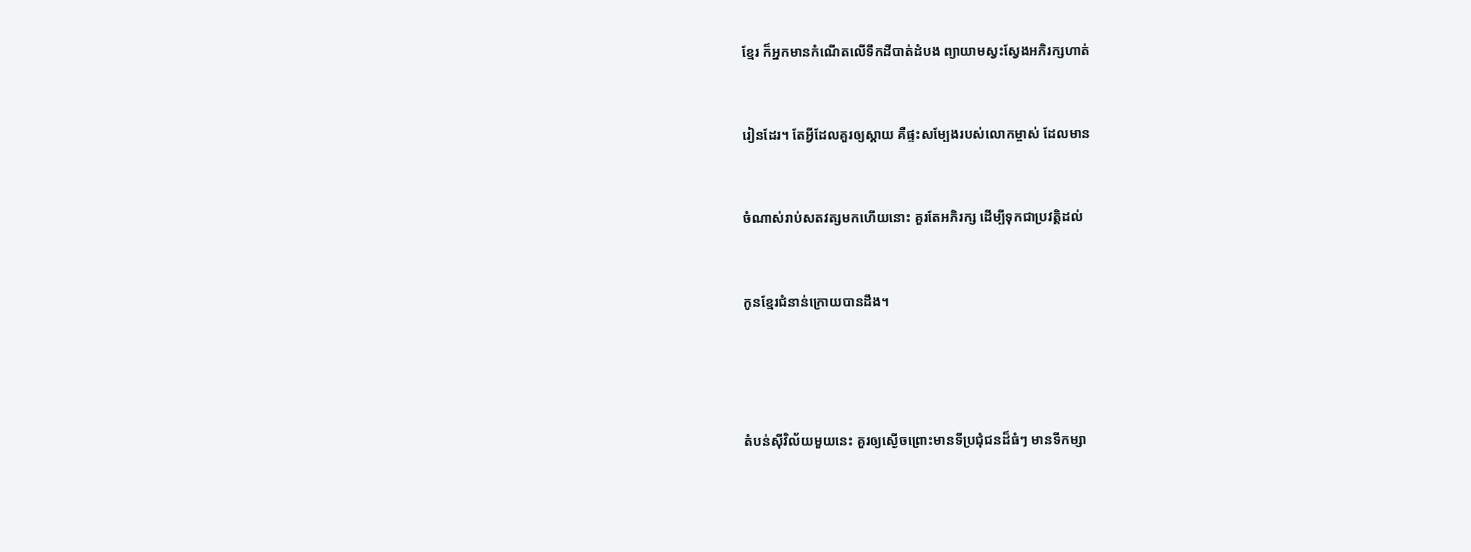ខ្មែរ ក៏អ្នកមានកំណើតលើទឹកដីបាត់ដំបង ព្យាយាមស្វះស្វែងអភិរក្សហាត់


រៀនដែរ។ តែអ្វីដែលគួរឲ្យស្ដាយ គឺផ្ទះសម្បែងរបស់លោកម្ចាស់ ដែលមាន


ចំណាស់រាប់សតវត្សមកហើយនោះ គួរតែអភិរក្ស ដើម្បីទុកជាប្រវត្តិដល់


កូនខ្មែរជំនាន់ក្រោយបានដឹង។




តំបន់ស៊ីវិល័យមួយនេះ គួរឲ្យស្ងើចព្រោះមានទីប្រជុំជនដ៏ធំៗ មានទីកម្សា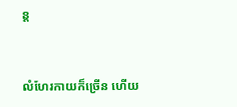ន្ត


លំហែរកាយក៏ច្រើន ហើយ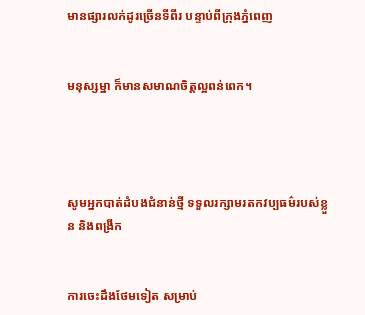មានផ្សារលក់ដូរច្រើនទីពីរ បន្ទាប់ពីក្រុងភ្នំពេញ


មនុស្សម្នា ក៏មានសមាណចិត្តល្អពន់ពេក។




សូមអ្នកបាត់ដំបងជំនាន់ថ្មី ទទួលរក្សាមរតកវប្បធម៌របស់ខ្លួន និងពង្រីក


ការចេះដឹងថែមទៀត សម្រាប់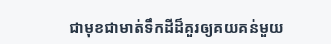ជាមុខជាមាត់ទឹកដីដ៏គួរឲ្យគយគន់មួយ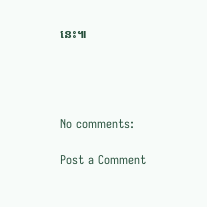នេះ៕




No comments:

Post a Comment